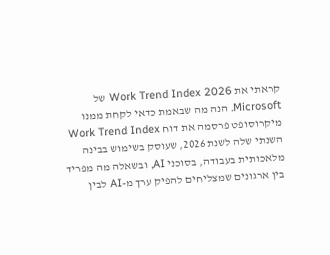קראתי את Work Trend Index 2026 של Microsoft. הנה מה שבאמת כדאי לקחת ממנו
מיקרוסופט פרסמה את דוח Work Trend Index השנתי שלה לשנת 2026, שעוסק בשימוש בבינה מלאכותית בעבודה, בסוכני AI, ובשאלה מה מפריד בין ארגונים שמצליחים להפיק ערך מ-AI לבין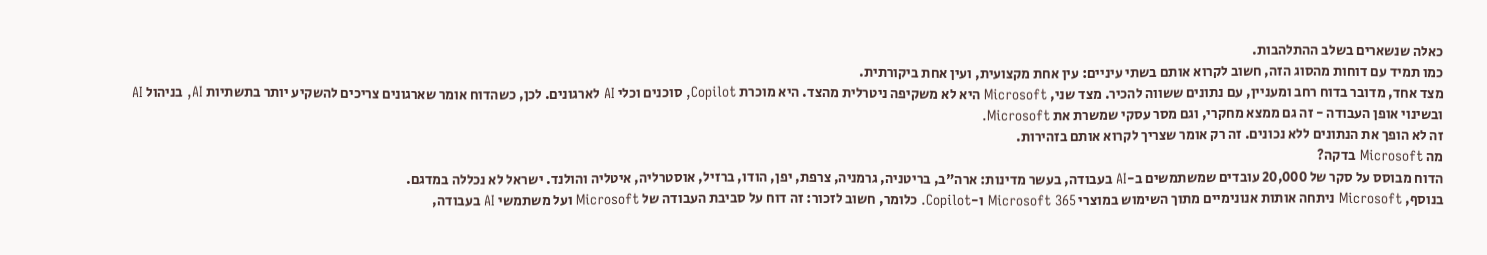כאלה שנשארים בשלב ההתלהבות.
כמו תמיד עם דוחות מהסוג הזה, חשוב לקרוא אותם בשתי עיניים: עין אחת מקצועית, ועין אחת ביקורתית.
מצד אחד, מדובר בדוח רחב ומעניין, עם נתונים ששווה להכיר. מצד שני, Microsoft היא לא משקיפה ניטרלית מהצד. היא מוכרת Copilot, סוכנים וכלי AI לארגונים. לכן, כשהדוח אומר שארגונים צריכים להשקיע יותר בתשתיות AI, בניהול AI ובשינוי אופן העבודה - זה גם ממצא מחקרי, וגם מסר עסקי שמשרת את Microsoft.
זה לא הופך את הנתונים ללא נכונים. זה רק אומר שצריך לקרוא אותם בזהירות.
מה Microsoft בדקה?
הדוח מבוסס על סקר של 20,000 עובדים שמשתמשים ב-AI בעבודה, בעשר מדינות: ארה"ב, בריטניה, גרמניה, צרפת, יפן, הודו, ברזיל, אוסטרליה, איטליה והולנד. ישראל לא נכללה במדגם.
בנוסף, Microsoft ניתחה אותות אנונימיים מתוך השימוש במוצרי Microsoft 365 ו-Copilot. כלומר, חשוב לזכור: זה דוח על סביבת העבודה של Microsoft ועל משתמשי AI בעבודה,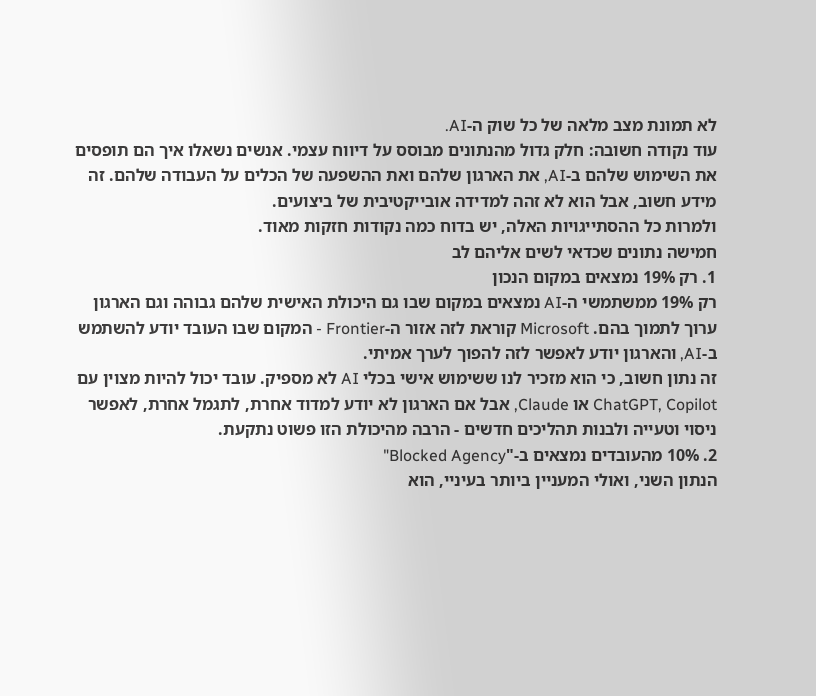לא תמונת מצב מלאה של כל שוק ה-AI.
עוד נקודה חשובה: חלק גדול מהנתונים מבוסס על דיווח עצמי. אנשים נשאלו איך הם תופסים את השימוש שלהם ב-AI, את הארגון שלהם ואת ההשפעה של הכלים על העבודה שלהם. זה מידע חשוב, אבל הוא לא זהה למדידה אובייקטיבית של ביצועים.
ולמרות כל ההסתייגויות האלה, יש בדוח כמה נקודות חזקות מאוד.
חמישה נתונים שכדאי לשים אליהם לב
1. רק 19% נמצאים במקום הנכון
רק 19% ממשתמשי ה-AI נמצאים במקום שבו גם היכולת האישית שלהם גבוהה וגם הארגון ערוך לתמוך בהם. Microsoft קוראת לזה אזור ה-Frontier - המקום שבו העובד יודע להשתמש ב-AI, והארגון יודע לאפשר לזה להפוך לערך אמיתי.
זה נתון חשוב, כי הוא מזכיר לנו ששימוש אישי בכלי AI לא מספיק. עובד יכול להיות מצוין עם ChatGPT, Copilot או Claude, אבל אם הארגון לא יודע למדוד אחרת, לתגמל אחרת, לאפשר ניסוי וטעייה ולבנות תהליכים חדשים - הרבה מהיכולת הזו פשוט נתקעת.
2. 10% מהעובדים נמצאים ב-"Blocked Agency"
הנתון השני, ואולי המעניין ביותר בעיניי, הוא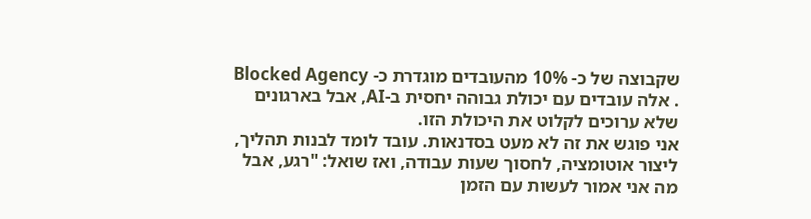שקבוצה של כ- 10% מהעובדים מוגדרת כ- Blocked Agency . אלה עובדים עם יכולת גבוהה יחסית ב-AI, אבל בארגונים שלא ערוכים לקלוט את היכולת הזו.
אני פוגש את זה לא מעט בסדנאות. עובד לומד לבנות תהליך, ליצור אוטומציה, לחסוך שעות עבודה, ואז שואל: "רגע, אבל מה אני אמור לעשות עם הזמן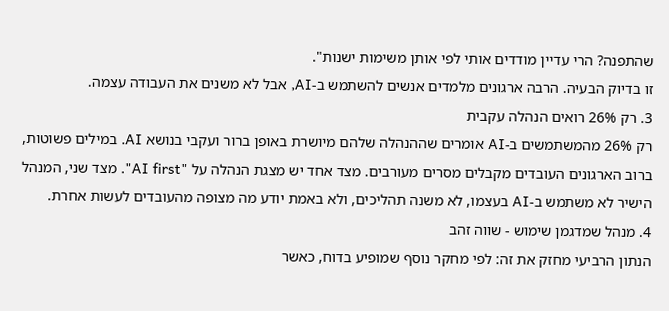שהתפנה? הרי עדיין מודדים אותי לפי אותן משימות ישנות".
זו בדיוק הבעיה. הרבה ארגונים מלמדים אנשים להשתמש ב-AI, אבל לא משנים את העבודה עצמה.
3. רק 26% רואים הנהלה עקבית
רק 26% מהמשתמשים ב-AI אומרים שההנהלה שלהם מיושרת באופן ברור ועקבי בנושא AI. במילים פשוטות, ברוב הארגונים העובדים מקבלים מסרים מעורבים. מצד אחד יש מצגת הנהלה על "AI first". מצד שני, המנהל הישיר לא משתמש ב-AI בעצמו, לא משנה תהליכים, ולא באמת יודע מה מצופה מהעובדים לעשות אחרת.
4. מנהל שמדגמן שימוש - שווה זהב
הנתון הרביעי מחזק את זה: לפי מחקר נוסף שמופיע בדוח, כאשר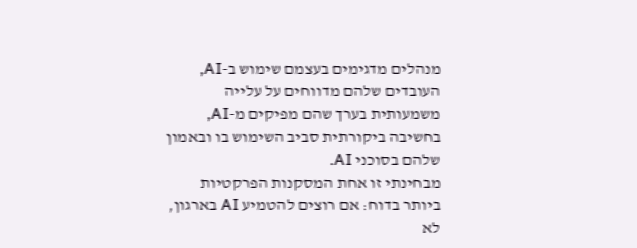מנהלים מדגימים בעצמם שימוש ב-AI, העובדים שלהם מדווחים על עלייה משמעותית בערך שהם מפיקים מ-AI, בחשיבה ביקורתית סביב השימוש בו ובאמון שלהם בסוכני AI.
מבחינתי זו אחת המסקנות הפרקטיות ביותר בדוח: אם רוצים להטמיע AI בארגון, לא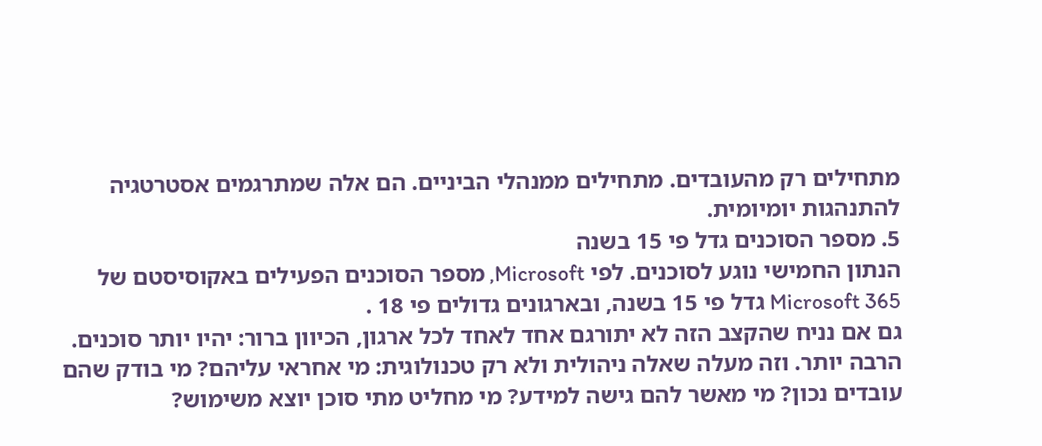מתחילים רק מהעובדים. מתחילים ממנהלי הביניים. הם אלה שמתרגמים אסטרטגיה להתנהגות יומיומית.
5. מספר הסוכנים גדל פי 15 בשנה
הנתון החמישי נוגע לסוכנים. לפי Microsoft, מספר הסוכנים הפעילים באקוסיסטם של Microsoft 365 גדל פי 15 בשנה, ובארגונים גדולים פי 18 .
גם אם נניח שהקצב הזה לא יתורגם אחד לאחד לכל ארגון, הכיוון ברור: יהיו יותר סוכנים. הרבה יותר. וזה מעלה שאלה ניהולית ולא רק טכנולוגית: מי אחראי עליהם? מי בודק שהם עובדים נכון? מי מאשר להם גישה למידע? מי מחליט מתי סוכן יוצא משימוש?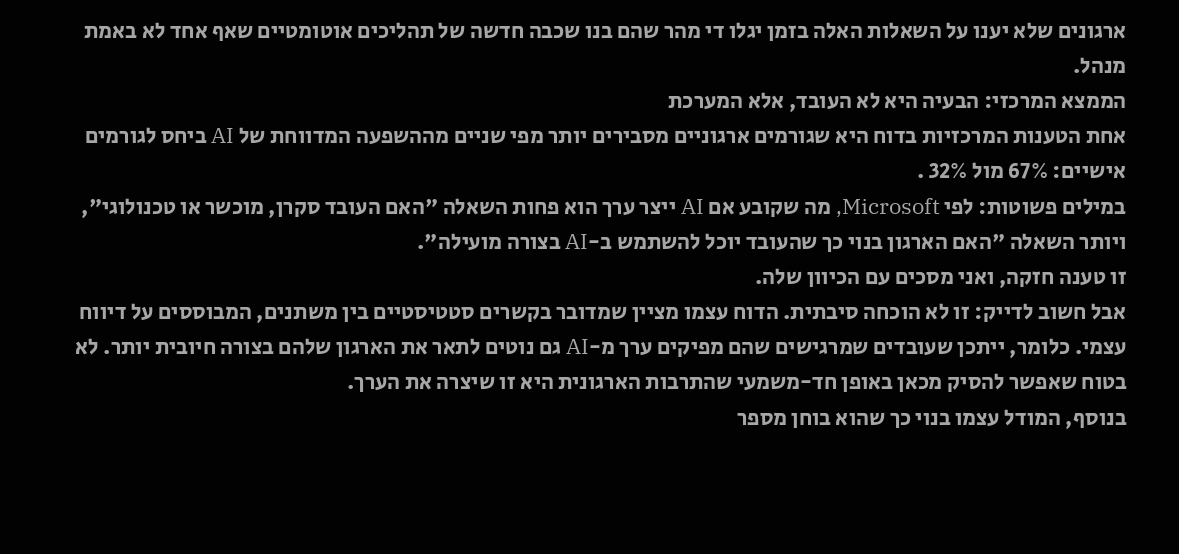ארגונים שלא יענו על השאלות האלה בזמן יגלו די מהר שהם בנו שכבה חדשה של תהליכים אוטומטיים שאף אחד לא באמת מנהל.
הממצא המרכזי: הבעיה היא לא העובד, אלא המערכת
אחת הטענות המרכזיות בדוח היא שגורמים ארגוניים מסבירים יותר מפי שניים מההשפעה המדווחת של AI ביחס לגורמים אישיים: 67% מול 32% .
במילים פשוטות: לפי Microsoft, מה שקובע אם AI ייצר ערך הוא פחות השאלה "האם העובד סקרן, מוכשר או טכנולוגי", ויותר השאלה "האם הארגון בנוי כך שהעובד יוכל להשתמש ב-AI בצורה מועילה".
זו טענה חזקה, ואני מסכים עם הכיוון שלה.
אבל חשוב לדייק: זו לא הוכחה סיבתית. הדוח עצמו מציין שמדובר בקשרים סטטיסטיים בין משתנים, המבוססים על דיווח עצמי. כלומר, ייתכן שעובדים שמרגישים שהם מפיקים ערך מ-AI גם נוטים לתאר את הארגון שלהם בצורה חיובית יותר. לא בטוח שאפשר להסיק מכאן באופן חד-משמעי שהתרבות הארגונית היא זו שיצרה את הערך.
בנוסף, המודל עצמו בנוי כך שהוא בוחן מספר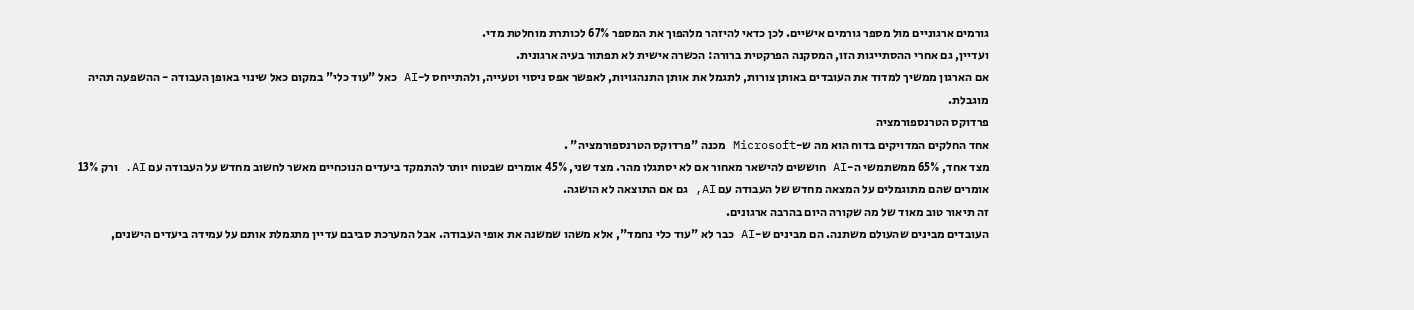גורמים ארגוניים מול מספר גורמים אישיים. לכן כדאי להיזהר מלהפוך את המספר 67% לכותרת מוחלטת מדי.
ועדיין, גם אחרי ההסתייגות הזו, המסקנה הפרקטית ברורה: הכשרה אישית לא תפתור בעיה ארגונית.
אם הארגון ממשיך למדוד את העובדים באותן צורות, לתגמל את אותן התנהגויות, לאפשר אפס ניסוי וטעייה, ולהתייחס ל-AI כאל "עוד כלי" במקום כאל שינוי באופן העבודה - ההשפעה תהיה מוגבלת.
פרדוקס הטרנספורמציה
אחד החלקים המדויקים בדוח הוא מה ש-Microsoft מכנה "פרדוקס הטרנספורמציה" .
מצד אחד, 65% ממשתמשי ה-AI חוששים להישאר מאחור אם לא יסתגלו מהר. מצד שני, 45% אומרים שבטוח יותר להתמקד ביעדים הנוכחיים מאשר לחשוב מחדש על העבודה עם AI. ורק 13% אומרים שהם מתוגמלים על המצאה מחדש של העבודה עם AI, גם אם התוצאה לא הושגה.
זה תיאור טוב מאוד של מה שקורה היום בהרבה ארגונים.
העובדים מבינים שהעולם משתנה. הם מבינים ש-AI כבר לא "עוד כלי נחמד", אלא משהו שמשנה את אופי העבודה. אבל המערכת סביבם עדיין מתגמלת אותם על עמידה ביעדים הישנים,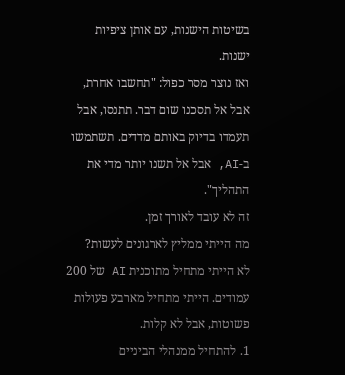בשיטות הישנות, עם אותן ציפיות ישנות.
ואז נוצר מסר כפול: "תחשבו אחרת, אבל אל תסכנו שום דבר. תתנסו, אבל תעמדו בדיוק באותם מדדים. תשתמשו ב-AI, אבל אל תשנו יותר מדי את התהליך".
זה לא עובד לאורך זמן.
מה הייתי ממליץ לארגונים לעשות?
לא הייתי מתחיל מתוכנית AI של 200 עמודים. הייתי מתחיל מארבע פעולות פשוטות, אבל לא קלות.
1. להתחיל ממנהלי הביניים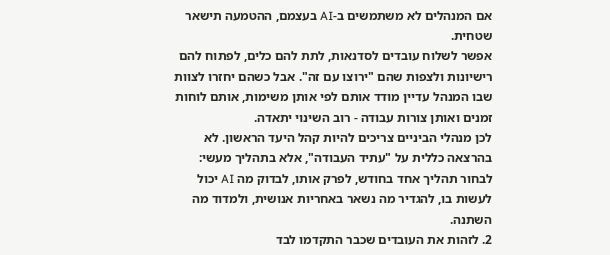אם המנהלים לא משתמשים ב-AI בעצמם, ההטמעה תישאר שטחית.
אפשר לשלוח עובדים לסדנאות, לתת להם כלים, לפתוח להם רישיונות ולצפות שהם "ירוצו עם זה". אבל כשהם יחזרו לצוות שבו המנהל עדיין מודד אותם לפי אותן משימות, אותם לוחות זמנים ואותן צורות עבודה - רוב השינוי יתאדה.
לכן מנהלי הביניים צריכים להיות קהל היעד הראשון. לא בהרצאה כללית על "עתיד העבודה", אלא בתהליך מעשי: לבחור תהליך אחד בחודש, לפרק אותו, לבדוק מה AI יכול לעשות בו, להגדיר מה נשאר באחריות אנושית, ולמדוד מה השתנה.
2. לזהות את העובדים שכבר התקדמו לבד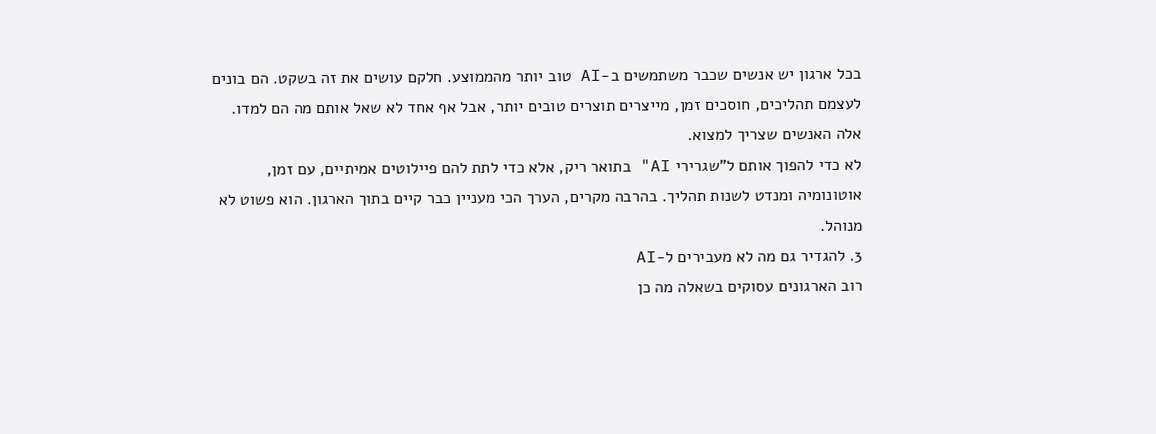בכל ארגון יש אנשים שכבר משתמשים ב-AI טוב יותר מהממוצע. חלקם עושים את זה בשקט. הם בונים לעצמם תהליכים, חוסכים זמן, מייצרים תוצרים טובים יותר, אבל אף אחד לא שאל אותם מה הם למדו.
אלה האנשים שצריך למצוא.
לא כדי להפוך אותם ל"שגרירי AI" בתואר ריק, אלא כדי לתת להם פיילוטים אמיתיים, עם זמן, אוטונומיה ומנדט לשנות תהליך. בהרבה מקרים, הערך הכי מעניין כבר קיים בתוך הארגון. הוא פשוט לא מנוהל.
3. להגדיר גם מה לא מעבירים ל-AI
רוב הארגונים עסוקים בשאלה מה כן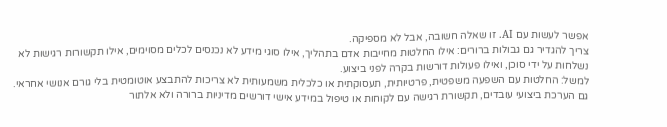אפשר לעשות עם AI. זו שאלה חשובה, אבל לא מספיקה.
צריך להגדיר גם גבולות ברורים: אילו החלטות מחייבות אדם בתהליך, אילו סוגי מידע לא נכנסים לכלים מסוימים, אילו תקשורות רגישות לא נשלחות על ידי סוכן, ואילו פעולות דורשות בקרה לפני ביצוע.
למשל: החלטות עם השפעה משפטית, פרטיותית, תעסוקתית או כלכלית משמעותית לא צריכות להתבצע אוטומטית בלי גורם אנושי אחראי. גם הערכת ביצועי עובדים, תקשורת רגישה עם לקוחות או טיפול במידע אישי דורשים מדיניות ברורה ולא אלתור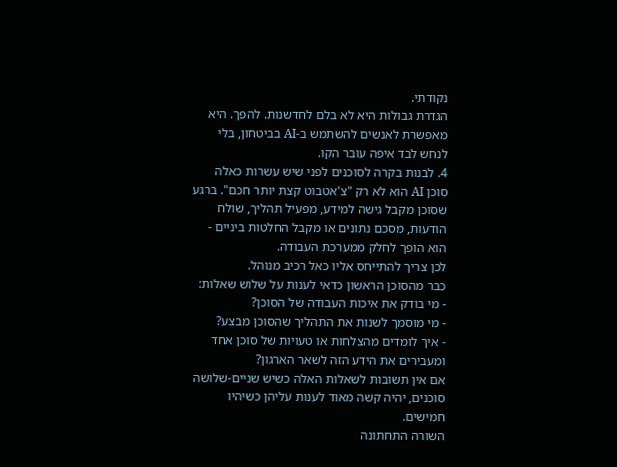נקודתי.
הגדרת גבולות היא לא בלם לחדשנות. להפך. היא מאפשרת לאנשים להשתמש ב-AI בביטחון, בלי לנחש לבד איפה עובר הקו.
4. לבנות בקרה לסוכנים לפני שיש עשרות כאלה
סוכן AI הוא לא רק "צ'אטבוט קצת יותר חכם". ברגע שסוכן מקבל גישה למידע, מפעיל תהליך, שולח הודעות, מסכם נתונים או מקבל החלטות ביניים - הוא הופך לחלק ממערכת העבודה.
לכן צריך להתייחס אליו כאל רכיב מנוהל.
כבר מהסוכן הראשון כדאי לענות על שלוש שאלות:
- מי בודק את איכות העבודה של הסוכן?
- מי מוסמך לשנות את התהליך שהסוכן מבצע?
- איך לומדים מהצלחות או טעויות של סוכן אחד ומעבירים את הידע הזה לשאר הארגון?
אם אין תשובות לשאלות האלה כשיש שניים-שלושה סוכנים, יהיה קשה מאוד לענות עליהן כשיהיו חמישים.
השורה התחתונה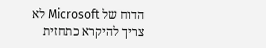הדוח של Microsoft לא צריך להיקרא כתחזית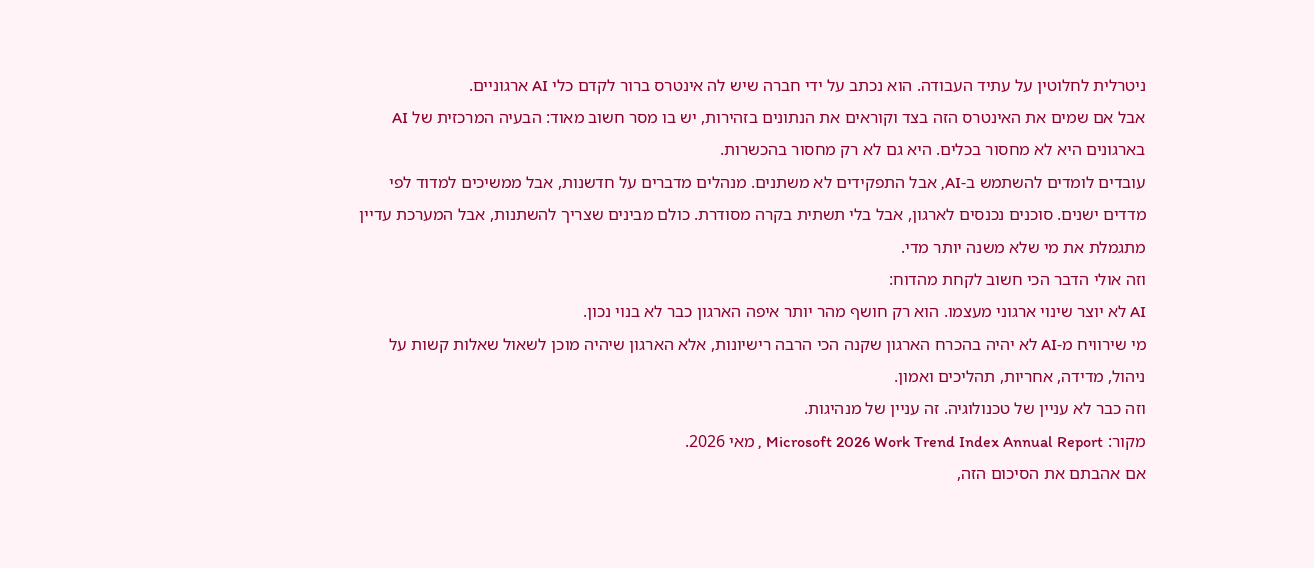ניטרלית לחלוטין על עתיד העבודה. הוא נכתב על ידי חברה שיש לה אינטרס ברור לקדם כלי AI ארגוניים.
אבל אם שמים את האינטרס הזה בצד וקוראים את הנתונים בזהירות, יש בו מסר חשוב מאוד: הבעיה המרכזית של AI בארגונים היא לא מחסור בכלים. היא גם לא רק מחסור בהכשרות.
עובדים לומדים להשתמש ב-AI, אבל התפקידים לא משתנים. מנהלים מדברים על חדשנות, אבל ממשיכים למדוד לפי מדדים ישנים. סוכנים נכנסים לארגון, אבל בלי תשתית בקרה מסודרת. כולם מבינים שצריך להשתנות, אבל המערכת עדיין מתגמלת את מי שלא משנה יותר מדי.
וזה אולי הדבר הכי חשוב לקחת מהדוח:
AI לא יוצר שינוי ארגוני מעצמו. הוא רק חושף מהר יותר איפה הארגון כבר לא בנוי נכון.
מי שירוויח מ-AI לא יהיה בהכרח הארגון שקנה הכי הרבה רישיונות, אלא הארגון שיהיה מוכן לשאול שאלות קשות על ניהול, מדידה, אחריות, תהליכים ואמון.
וזה כבר לא עניין של טכנולוגיה. זה עניין של מנהיגות.
מקור: Microsoft 2026 Work Trend Index Annual Report , מאי 2026.
אם אהבתם את הסיכום הזה,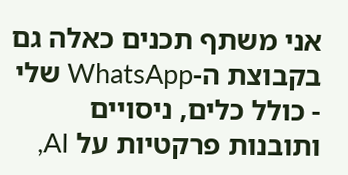אני משתף תכנים כאלה גם בקבוצת ה-WhatsApp שלי - כולל כלים, ניסויים ותובנות פרקטיות על AI,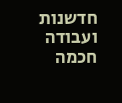חדשנות ועבודה חכמה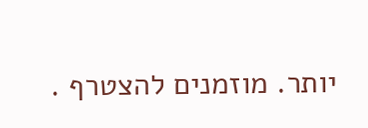יותר. מוזמנים להצטרף .